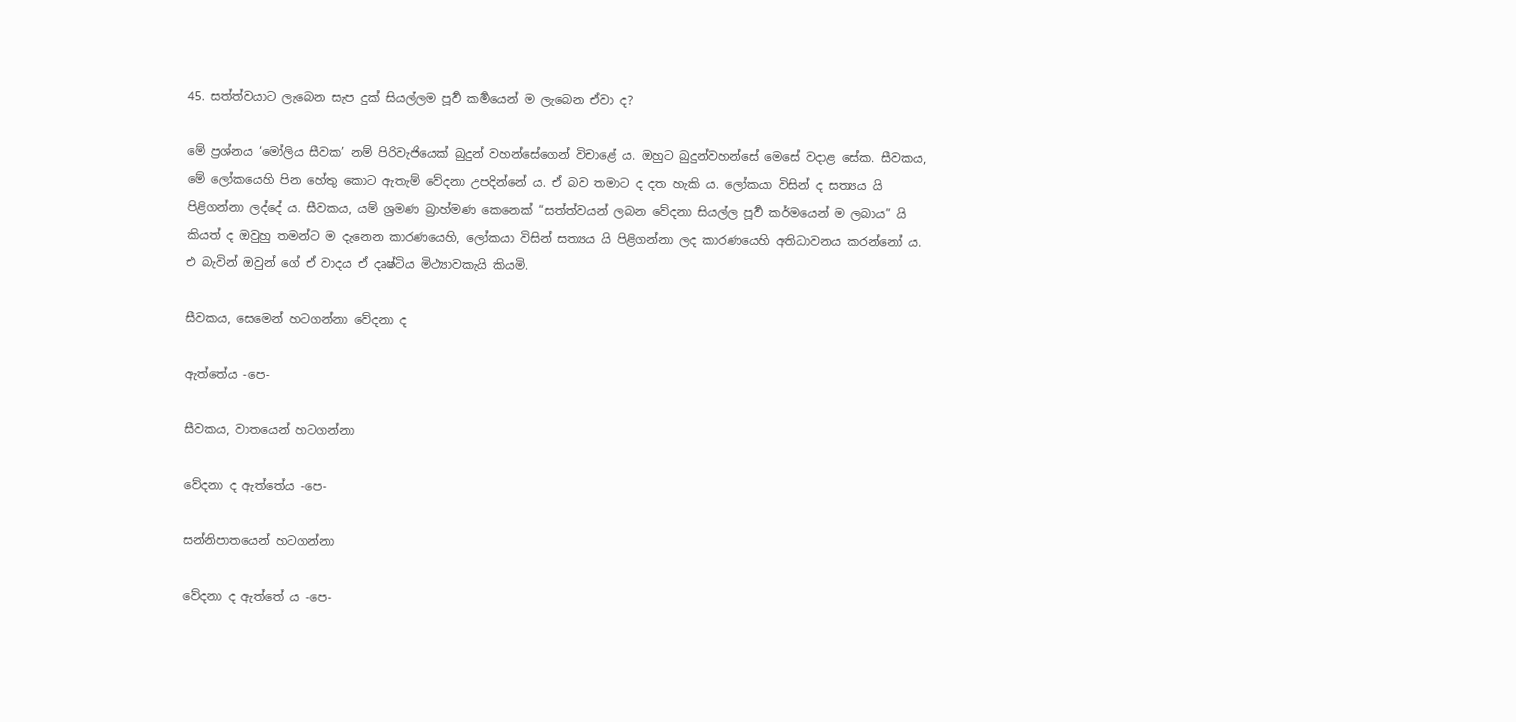45. සත්ත්වයාට ලැබෙන සැප දුක් සියල්ලම පූර්‍ව කර්‍මයෙන් ම ලැබෙන ඒවා ද?

මේ ප්‍ර‍ශ්නය ‘මෝලිය සීවක’ නම් පිරිවැජියෙක් බුදුන් වහන්සේගෙන් විචාළේ ය. ඔහුට බුදුන්වහන්සේ මෙසේ වදාළ සේක. සීවකය, මේ ලෝකයෙහි පින හේතු කොට ඇතැම් වේදනා උපදින්නේ ය. ඒ බව තමාට ද දත හැකි ය. ලෝකයා විසින් ද සත්‍යය යි පිළිගන්නා ලද්දේ ය. සීවකය, යම් ශ්‍ර‍මණ බ්‍රාහ්මණ කෙනෙක් “සත්ත්වයන් ලබන වේදනා සියල්ල පූර්‍ව කර්මයෙන් ම ලබාය” යි කියත් ද ඔවුහු තමන්ට ම දැනෙන කාරණයෙහි, ලෝකයා විසින් සත්‍යය යි පිළිගන්නා ලද කාරණයෙහි අතිධාවනය කරන්නෝ ය. එ බැවින් ඔවුන් ගේ ඒ වාදය ඒ දෘෂ්ටිය මිථ්‍යාවකැයි කියමි.

සීවකය, සෙමෙන් හටගන්නා වේදනා ද

ඇත්තේය -පෙ-

සීවකය, වාතයෙන් හටගන්නා

වේදනා ද ඇත්තේය -පෙ-

සන්නිපාතයෙන් හටගන්නා

වේදනා ද ඇත්තේ ය -පෙ-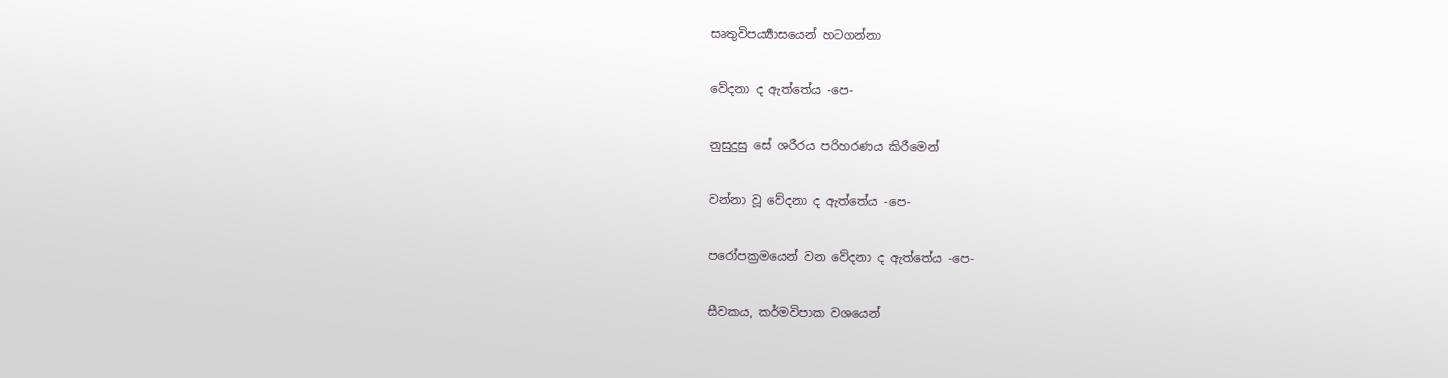සෘතුවිපර්‍ය්‍යාසයෙන් හටගන්නා

වේදනා ද ඇත්තේය -පෙ-

නුසුදුසු සේ ශරීරය පරිහරණය කිරීමෙන්

වන්නා වූ වේදනා ද ඇත්තේය -පෙ-

පරෝපක්‍ර‍මයෙන් වන වේදනා ද ඇත්තේය -පෙ-

සීවකය, කර්මවිපාක වශයෙන්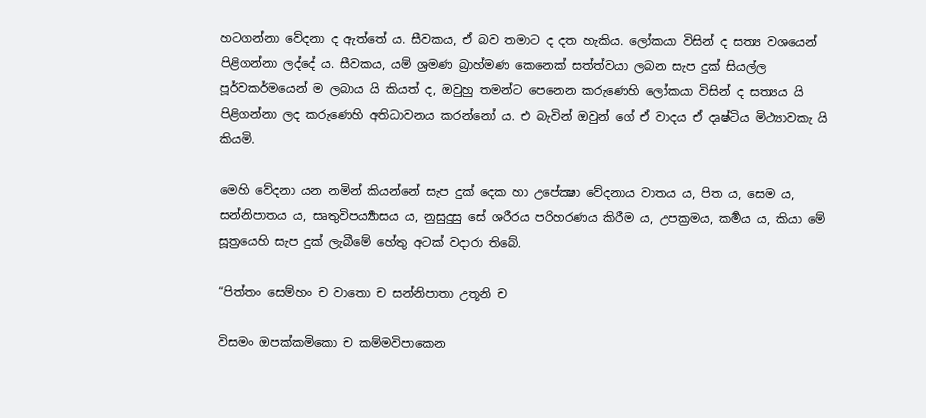හටගන්නා වේදනා ද ඇත්තේ ය. සීවකය, ඒ බව තමාට ද දත හැකිය. ලෝකයා විසින් ද සත්‍ය වශයෙන් පිළිගන්නා ලද්දේ ය. සීවකය, යම් ශ්‍ර‍මණ බ්‍රාහ්මණ කෙනෙක් සත්ත්වයා ලබන සැප දුක් සියල්ල පූර්වකර්මයෙන් ම ලබාය යි කියත් ද, ඔවුහු තමන්ට පෙනෙන කරුණෙහි ලෝකයා විසින් ද සත්‍යය යි පිළිගන්නා ලද කරුණෙහි අතිධාවනය කරන්නෝ ය. එ බැවින් ඔවුන් ගේ ඒ වාදය ඒ දෘෂ්ටිය මිථ්‍යාවකැ යි කියමි.

මෙහි වේදනා යන නමින් කියන්නේ සැප දුක් දෙක හා උපේක්‍ෂා වේදනාය වාතය ය, පිත ය, සෙම ය, සන්නිපාතය ය, සෘතුවිපර්‍ය්‍යාසය ය, නුසුදුසු සේ ශරීරය පරිහරණය කිරීම ය, උපක්‍ර‍මය, කර්‍මය ය, කියා මේ සූත්‍රයෙහි සැප දුක් ලැබීමේ හේතු අටක් වදාරා තිබේ.

“පිත්තං සෙම්හං ච වාතො ච සන්නිපාතා උතූනි ච

විසමං ඔපක්කමිකො ච කම්මවිපාකෙන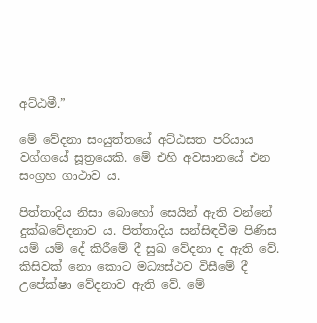අට්ඨමී.”

මේ වේදනා සංයුත්තයේ අට්ඨසත පරියාය වග්ගයේ සූත්‍රයෙකි. මේ එහි අවසානයේ එන සංග්‍ර‍හ ගාථාව ය.

පිත්තාදිය නිසා බොහෝ සෙයින් ඇති වන්නේ දුක්ඛවේදනාව ය. පිත්තාදිය සන්සිඳවීම පිණිස යම් යම් දේ කිරීමේ දී සුඛ වේදනා ද ඇති වේ. කිසිවක් නො කොට මධ්‍යස්ථව විසීමේ දී උපේක්ෂා වේදනාව ඇති වේ. මේ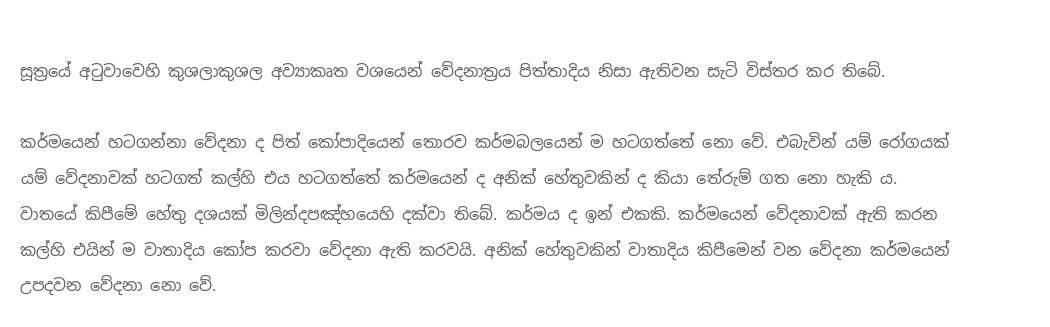සූත්‍රයේ අටුවාවෙහි කුශලාකුශල අව්‍යාකෘත වශයෙන් වේදනාත්‍ර‍ය පිත්තාදිය නිසා ඇතිවන සැටි විස්තර කර තිබේ.

කර්මයෙන් හටගන්නා වේදනා ද පිත් කෝපාදියෙන් තොරව කර්මබලයෙන් ම හටගත්තේ නො වේ. එබැවින් යම් රෝගයක් යම් වේදනාවක් හටගත් කල්හි එය හටගත්තේ කර්මයෙන් ද අනික් හේතුවකින් ද කියා තේරුම් ගත නො හැකි ය. වාතයේ කිපීමේ හේතු දශයක් මිලින්දපඤ්හයෙහි දක්වා තිබේ. කර්මය ද ඉන් එකකි. කර්මයෙන් වේදනාවක් ඇති කරන කල්හි එයින් ම වාතාදිය කෝප කරවා වේදනා ඇති කරවයි. අනික් හේතුවකින් වාතාදිය කිපීමෙන් වන වේදනා කර්මයෙන් උපදවන වේදනා නො වේ.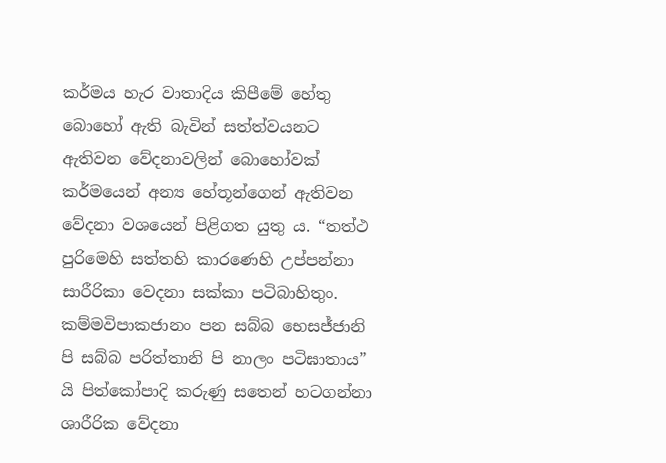කර්මය හැර වාතාදිය කිපීමේ හේතු බොහෝ ඇති බැවින් සත්ත්වයනට ඇතිවන වේදනාවලින් බොහෝවක් කර්මයෙන් අන්‍ය හේතූන්ගෙන් ඇතිවන වේදනා වශයෙන් පිළිගත යුතු ය. “තත්ථ පුරිමෙහි සත්තහි කාරණෙහි උප්පන්නා සාරීරිකා වෙදනා සක්කා පටිබාහිතුං. කම්මවිපාකජානං පන සබ්බ භෙසජ්ජානි පි සබ්බ පරිත්තානි පි නාලං පටිඝාතාය” යි පිත්කෝපාදි කරුණු සතෙන් හටගන්නා ශාරීරික වේදනා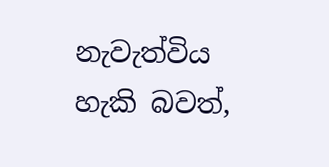නැවැත්විය හැකි බවත්,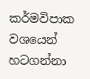කර්මවිපාක වශයෙන් හටගන්නා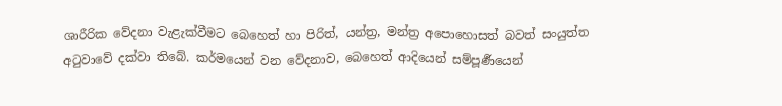ශාරීරික වේදනා වැළැක්වීමට බෙහෙත් හා පිරිත්, යන්ත්‍ර‍, මන්ත්‍ර‍ අපොහොසත් බවත් සංයුත්ත අටුවාවේ දක්වා තිබේ. කර්මයෙන් වන වේදනාව, බෙහෙත් ආදියෙන් සම්පූර්‍ණයෙන්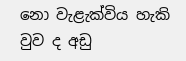නො වැළැක්විය හැකි වුව ද අඩු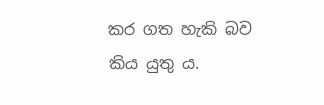කර ගත හැකි බව කිය යුතු ය.